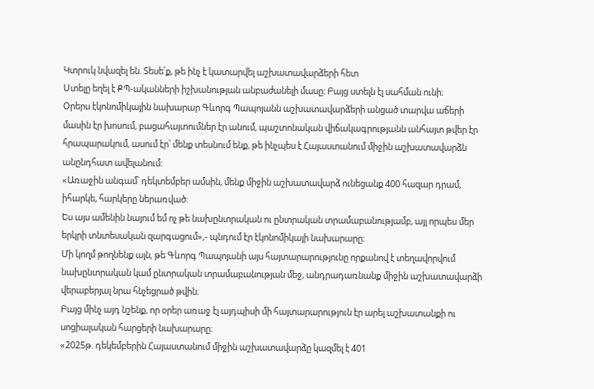Կտրուկ նվազել են. Տեսե՛ք, թե ինչ է կատարվել աշխատավարձերի հետ
Ստելը եղել է ՔՊ-ականների իշխանության անբաժանելի մասը։ Բայց ստելն էլ սահման ունի։
Օրերս էկոնոմիկային նախարար Գևորգ Պապոյանն աշխատավարձերի անցած տարվա աճերի մասին էր խոսում, բացահայտումներ էր անում, պաշտոնական վիճակագրությանն անհայտ թվեր էր հրապարակում, ասում էր՝ մենք տեսնում ենք, թե ինչպես է Հայաստանում միջին աշխատավարձն անընդհատ ավելանում:
«Առաջին անգամ՝ դեկտեմբեր ամսին, մենք միջին աշխատավարձ ունեցանք 400 հազար դրամ, իհարկե, հարկերը ներառված:
Ես այս ամենին նայում եմ ոչ թե նախընտրական ու ընտրական տրամաբանությամբ, այլ որպես մեր երկրի տնտեսական զարգացում»,- պնդում էր էկոնոմիկայի նախարարը։
Մի կողմ թողնենք այն, թե Գևորգ Պապոյանի այս հայտարարությունը որքանով է տեղավորվում նախընտրական կամ ընտրական տրամաբանության մեջ, անդրադառնանք միջին աշխատավարձի վերաբերյալ նրա հնչեցրած թվին։
Բայց մինչ այդ նշենք, որ օրեր առաջ էլ այդպիսի մի հայտարարություն էր արել աշխատանքի ու սոցիալական հարցերի նախարարը։
«2025թ. դեկեմբերին Հայաստանում միջին աշխատավարձը կազմել է 401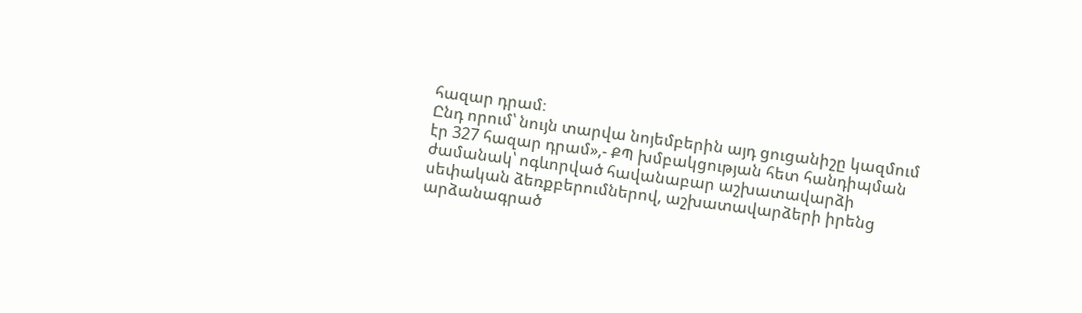հազար դրամ։
Ընդ որում՝ նույն տարվա նոյեմբերին այդ ցուցանիշը կազմում էր 327 հազար դրամ»,- ՔՊ խմբակցության հետ հանդիպման ժամանակ՝ ոգևորված հավանաբար աշխատավարձի սեփական ձեռքբերումներով, աշխատավարձերի իրենց արձանագրած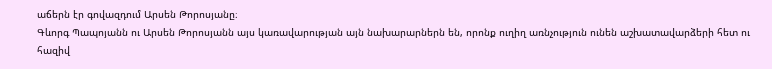աճերն էր գովազդում Արսեն Թորոսյանը։
Գևորգ Պապոյանն ու Արսեն Թորոսյանն այս կառավարության այն նախարարներն են, որոնք ուղիղ առնչություն ունեն աշխատավարձերի հետ ու հազիվ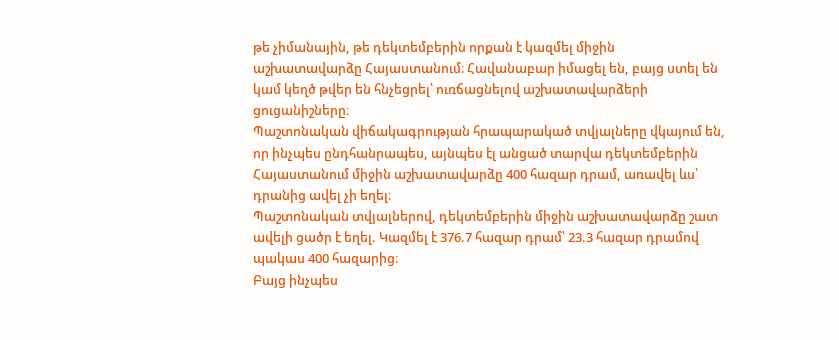թե չիմանային, թե դեկտեմբերին որքան է կազմել միջին աշխատավարձը Հայաստանում։ Հավանաբար իմացել են, բայց ստել են կամ կեղծ թվեր են հնչեցրել՝ ուռճացնելով աշխատավարձերի ցուցանիշները։
Պաշտոնական վիճակագրության հրապարակած տվյալները վկայում են, որ ինչպես ընդհանրապես, այնպես էլ անցած տարվա դեկտեմբերին Հայաստանում միջին աշխատավարձը 400 հազար դրամ, առավել ևս՝ դրանից ավել չի եղել։
Պաշտոնական տվյալներով, դեկտեմբերին միջին աշխատավարձը շատ ավելի ցածր է եղել. Կազմել է 376.7 հազար դրամ՝ 23.3 հազար դրամով պակաս 400 հազարից։
Բայց ինչպես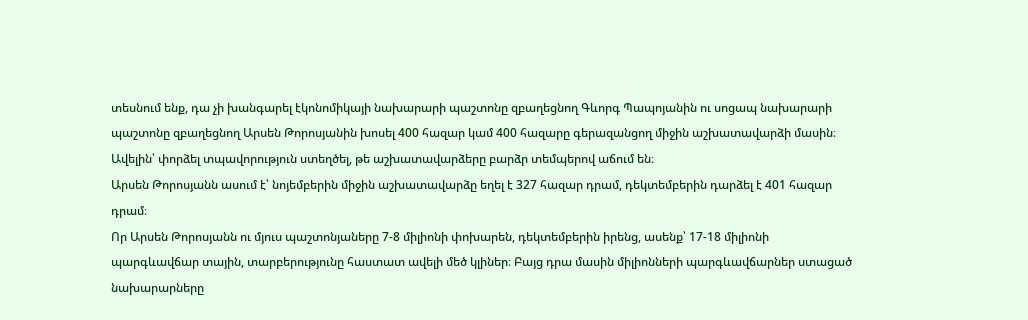տեսնում ենք, դա չի խանգարել էկոնոմիկայի նախարարի պաշտոնը զբաղեցնող Գևորգ Պապոյանին ու սոցապ նախարարի պաշտոնը զբաղեցնող Արսեն Թորոսյանին խոսել 400 հազար կամ 400 հազարը գերազանցող միջին աշխատավարձի մասին։ Ավելին՝ փորձել տպավորություն ստեղծել, թե աշխատավարձերը բարձր տեմպերով աճում են։
Արսեն Թորոսյանն ասում է՝ նոյեմբերին միջին աշխատավարձը եղել է 327 հազար դրամ, դեկտեմբերին դարձել է 401 հազար դրամ։
Որ Արսեն Թորոսյանն ու մյուս պաշտոնյաները 7-8 միլիոնի փոխարեն, դեկտեմբերին իրենց, ասենք՝ 17-18 միլիոնի պարգևավճար տային, տարբերությունը հաստատ ավելի մեծ կլիներ։ Բայց դրա մասին միլիոնների պարգևավճարներ ստացած նախարարները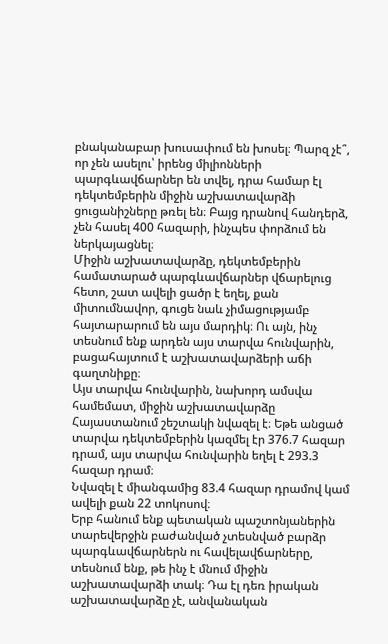բնականաբար խուսափում են խոսել։ Պարզ չէ՞, որ չեն ասելու՝ իրենց միլիոնների պարգևավճարներ են տվել, դրա համար էլ դեկտեմբերին միջին աշխատավարձի ցուցանիշները թռել են։ Բայց դրանով հանդերձ, չեն հասել 400 հազարի, ինչպես փորձում են ներկայացնել։
Միջին աշխատավարձը, դեկտեմբերին համատարած պարգևավճարներ վճարելուց հետո, շատ ավելի ցածր է եղել, քան միտումնավոր, գուցե նաև չիմացությամբ հայտարարում են այս մարդիկ։ Ու այն, ինչ տեսնում ենք արդեն այս տարվա հունվարին, բացահայտում է աշխատավարձերի աճի գաղտնիքը։
Այս տարվա հունվարին, նախորդ ամսվա համեմատ, միջին աշխատավարձը Հայաստանում շեշտակի նվազել է։ Եթե անցած տարվա դեկտեմբերին կազմել էր 376.7 հազար դրամ, այս տարվա հունվարին եղել է 293.3 հազար դրամ։
Նվազել է միանգամից 83.4 հազար դրամով կամ ավելի քան 22 տոկոսով։
Երբ հանում ենք պետական պաշտոնյաներին տարեվերջին բաժանված չտեսնված բարձր պարգևավճարներն ու հավելավճարները, տեսնում ենք, թե ինչ է մնում միջին աշխատավարձի տակ։ Դա էլ դեռ իրական աշխատավարձը չէ, անվանական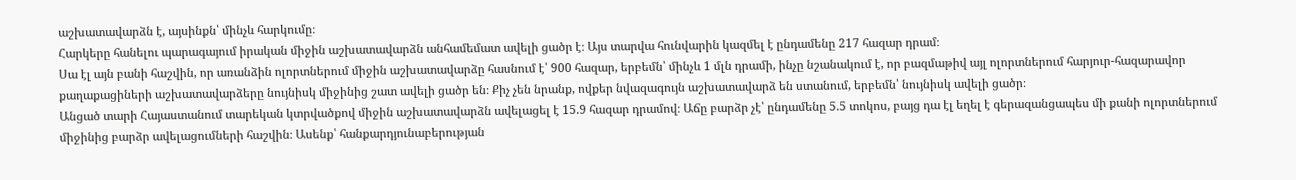աշխատավարձն է, այսինքն՝ մինչև հարկումը։
Հարկերը հանելու պարագայում իրական միջին աշխատավարձն անհամեմատ ավելի ցածր է։ Այս տարվա հունվարին կազմել է ընդամենը 217 հազար դրամ։
Սա էլ այն բանի հաշվին, որ առանձին ոլորտներում միջին աշխատավարձը հասնում է՝ 900 հազար, երբեմն՝ մինչև 1 մլն դրամի, ինչը նշանակում է, որ բազմաթիվ այլ ոլորտներում հարյուր-հազարավոր քաղաքացիների աշխատավարձերը նույնիսկ միջինից շատ ավելի ցածր են։ Քիչ չեն նրանք, ովքեր նվազագույն աշխատավարձ են ստանում, երբեմն՝ նույնիսկ ավելի ցածր։
Անցած տարի Հայաստանում տարեկան կտրվածքով միջին աշխատավարձն ավելացել է 15.9 հազար դրամով։ Աճը բարձր չէ՝ ընդամենը 5.5 տոկոս, բայց դա էլ եղել է գերազանցապես մի քանի ոլորտներում միջինից բարձր ավելացումների հաշվին։ Ասենք՝ հանքարդյունաբերության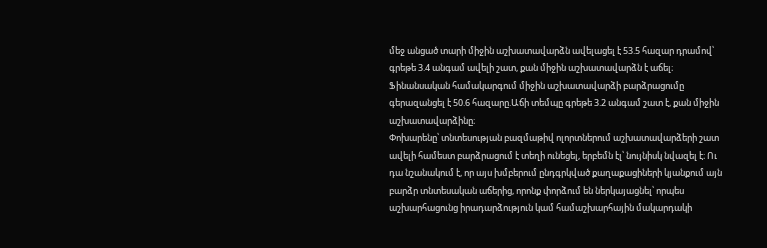մեջ անցած տարի միջին աշխատավարձն ավելացել է 53.5 հազար դրամով՝ գրեթե 3.4 անգամ ավելի շատ, քան միջին աշխատավարձն է աճել։
Ֆինանսական համակարգում միջին աշխատավարձի բարձրացումը գերազանցել է 50.6 հազարը.Աճի տեմպը գրեթե 3.2 անգամ շատ է, քան միջին աշխատավարձինը։
Փոխարենը՝ տնտեսության բազմաթիվ ոլորտներում աշխատավարձերի շատ ավելի համեստ բարձրացում է տեղի ունեցել, երբեմն էլ՝ նույնիսկ նվազել է։ Ու դա նշանակում է, որ այս խմբերում ընդգրկված քաղաքացիների կյանքում այն բարձր տնտեսական աճերից, որոնք փորձում են ներկայացնել՝ որպես աշխարհացունց իրադարձություն կամ համաշխարհային մակարդակի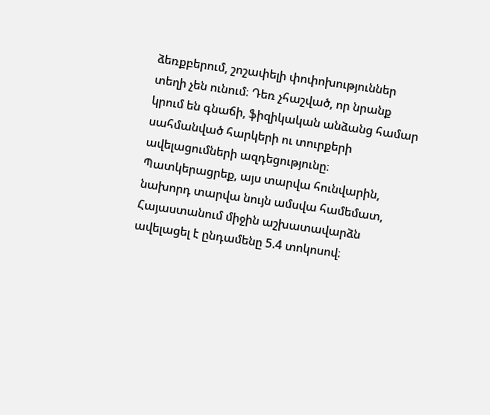ձեռքբերում, շոշափելի փոփոխություններ տեղի չեն ունում։ Դեռ չհաշված, որ նրանք կրում են գնաճի, ֆիզիկական անձանց համար սահմանված հարկերի ու տուրքերի ավելացումների ազդեցությունը։
Պատկերացրեք, այս տարվա հունվարին, նախորդ տարվա նույն ամսվա համեմատ, Հայաստանում միջին աշխատավարձն ավելացել է ընդամենը 5.4 տոկոսով։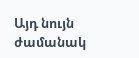Այդ նույն ժամանակ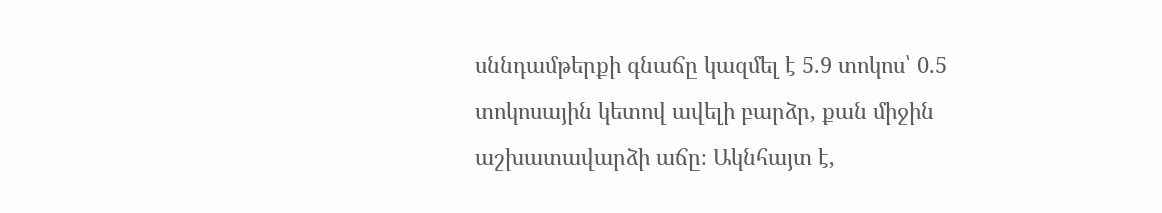սննդամթերքի գնաճը կազմել է 5.9 տոկոս՝ 0.5 տոկոսային կետով ավելի բարձր, քան միջին աշխատավարձի աճը։ Ակնհայտ է,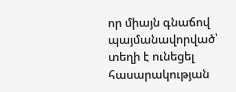որ միայն գնաճով պայմանավորված՝ տեղի է ունեցել հասարակության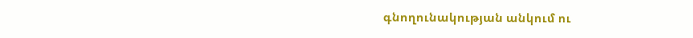գնողունակության անկում ու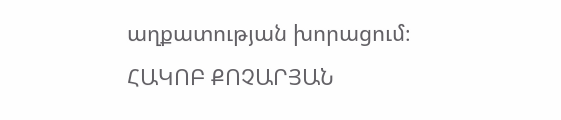աղքատության խորացում։
ՀԱԿՈԲ ՔՈՉԱՐՅԱՆ